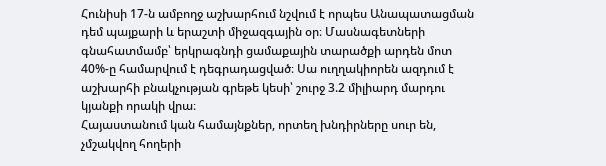Հունիսի 17-ն ամբողջ աշխարհում նշվում է որպես Անապատացման դեմ պայքարի և երաշտի միջազգային օր։ Մասնագետների գնահատմամբ՝ երկրագնդի ցամաքային տարածքի արդեն մոտ 40%-ը համարվում է դեգրադացված։ Սա ուղղակիորեն ազդում է աշխարհի բնակչության գրեթե կեսի՝ շուրջ 3.2 միլիարդ մարդու կյանքի որակի վրա։
Հայաստանում կան համայնքներ, որտեղ խնդիրները սուր են, չմշակվող հողերի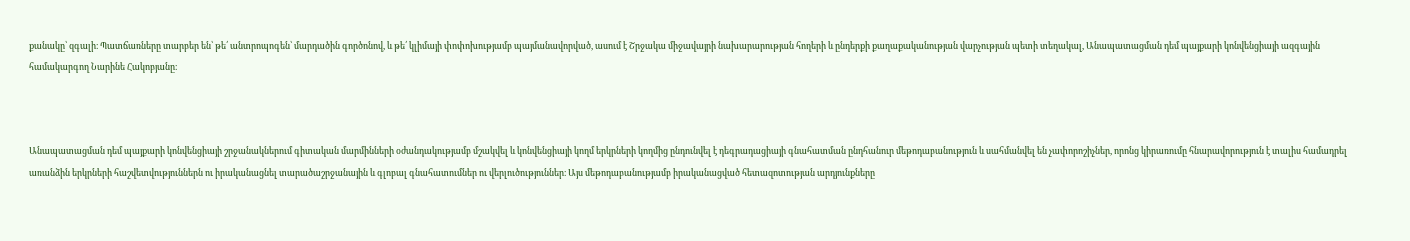քանակը՝ զգալի։ Պատճառները տարբեր են՝ թե՛ անտրոպոգեն՝ մարդածին գործոնով, և թե՛ կլիմայի փոփոխությամբ պայմանավորված, ասում է Շրջակա միջավայրի նախարարության հողերի և ընդերքի քաղաքականության վարչության պետի տեղակալ, Անապատացման դեմ պայքարի կոնվենցիայի ազգային համակարգող Նարինե Հակոբյանը։



Անապատացման դեմ պայքարի կոնվենցիայի շրջանակներում գիտական մարմինների օժանդակությամբ մշակվել և կոնվենցիայի կողմ երկրների կողմից ընդունվել է դեգրադացիայի գնահատման ընդհանուր մեթոդաբանություն և սահմանվել են չափորոշիչներ, որոնց կիրառումը հնարավորություն է տալիս համադրել առանձին երկրների հաշվետվություններն ու իրականացնել տարածաշրջանային և գլոբալ գնահատումներ ու վերլուծություններ։ Այս մեթոդաբանությամբ իրականացված հետազոտության արդյունքները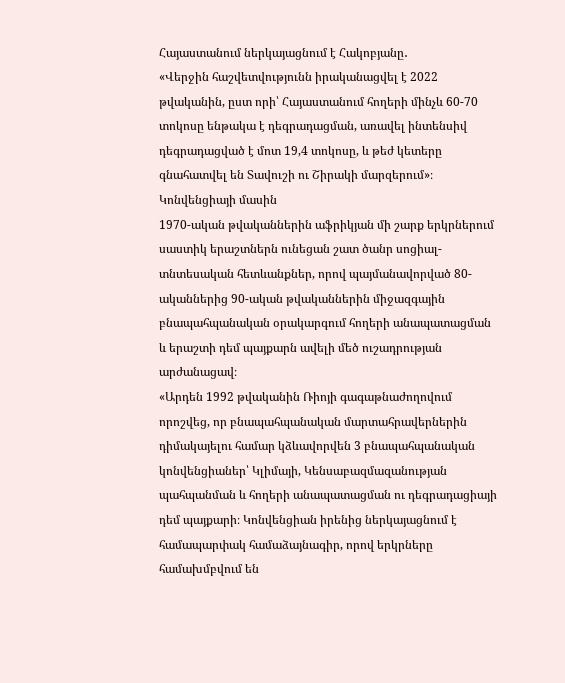Հայաստանում ներկայացնում է Հակոբյանը․
«Վերջին հաշվետվությունն իրականացվել է 2022 թվականին, ըստ որի՝ Հայաստանում հողերի մինչև 60-70 տոկոսը ենթակա է դեգրադացման, առավել ինտենսիվ դեգրադացված է մոտ 19,4 տոկոսը, և թեժ կետերը գնահատվել են Տավուշի ու Շիրակի մարզերում»։
Կոնվենցիայի մասին
1970-ական թվականներին աֆրիկյան մի շարք երկրներում սաստիկ երաշտներն ունեցան շատ ծանր սոցիալ-տնտեսական հետևանքներ, որով պայմանավորված 80-ականներից 90-ական թվականներին միջազգային բնապահպանական օրակարգում հողերի անապատացման և երաշտի դեմ պայքարն ավելի մեծ ուշադրության արժանացավ։
«Արդեն 1992 թվականին Ռիոյի գագաթնաժողովում որոշվեց, որ բնապահպանական մարտահրավերներին դիմակայելու համար կձևավորվեն 3 բնապահպանական կոնվենցիաներ՝ Կլիմայի, Կենսաբազմազանության պահպանման և հողերի անապատացման ու դեգրադացիայի դեմ պայքարի։ Կոնվենցիան իրենից ներկայացնում է համապարփակ համաձայնագիր, որով երկրները համախմբվում են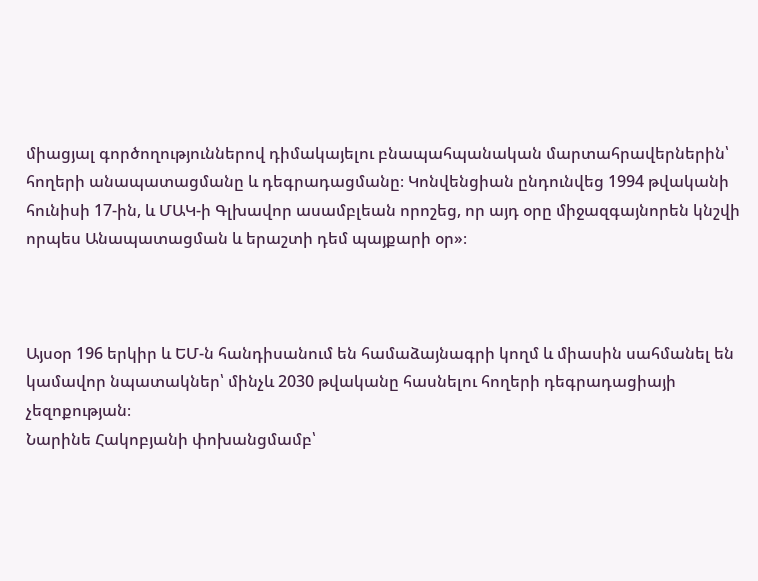միացյալ գործողություններով դիմակայելու բնապահպանական մարտահրավերներին՝ հողերի անապատացմանը և դեգրադացմանը։ Կոնվենցիան ընդունվեց 1994 թվականի հունիսի 17-ին, և ՄԱԿ-ի Գլխավոր ասամբլեան որոշեց, որ այդ օրը միջազգայնորեն կնշվի որպես Անապատացման և երաշտի դեմ պայքարի օր»։



Այսօր 196 երկիր և ԵՄ-ն հանդիսանում են համաձայնագրի կողմ և միասին սահմանել են կամավոր նպատակներ՝ մինչև 2030 թվականը հասնելու հողերի դեգրադացիայի չեզոքության։
Նարինե Հակոբյանի փոխանցմամբ՝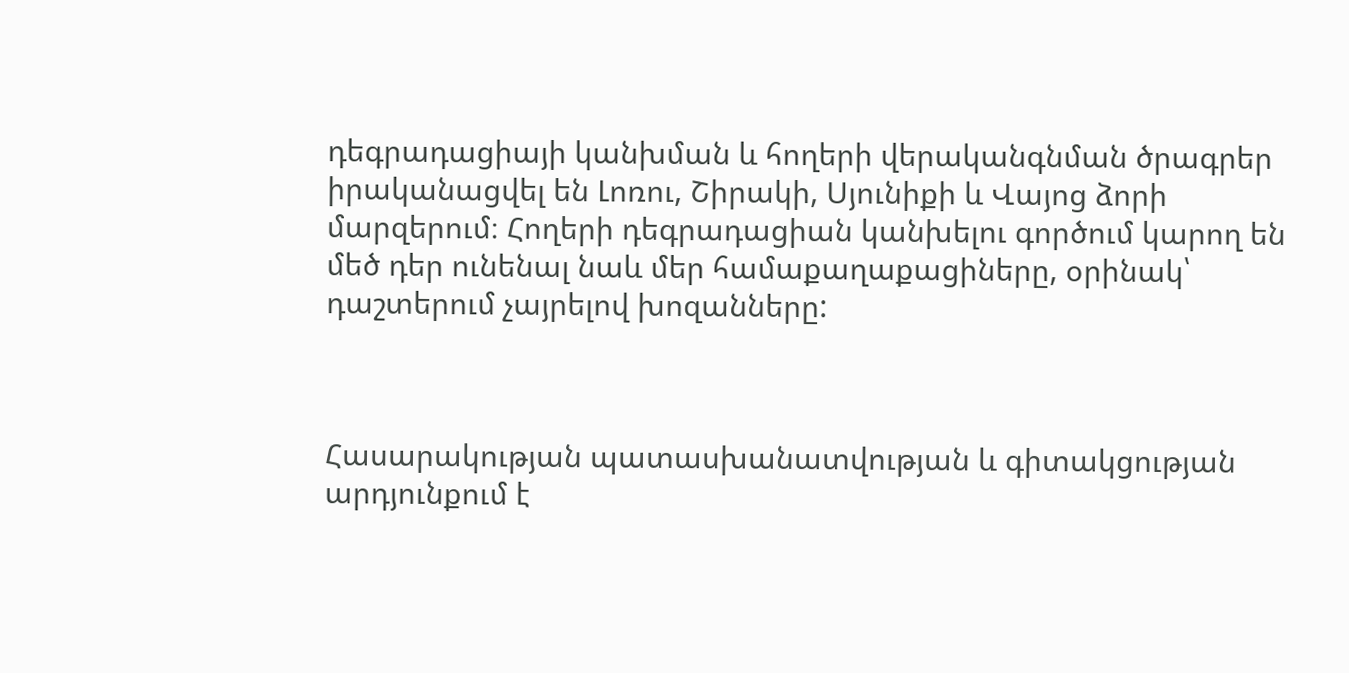դեգրադացիայի կանխման և հողերի վերականգնման ծրագրեր իրականացվել են Լոռու, Շիրակի, Սյունիքի և Վայոց ձորի մարզերում։ Հողերի դեգրադացիան կանխելու գործում կարող են մեծ դեր ունենալ նաև մեր համաքաղաքացիները, օրինակ՝ դաշտերում չայրելով խոզանները:



Հասարակության պատասխանատվության և գիտակցության արդյունքում է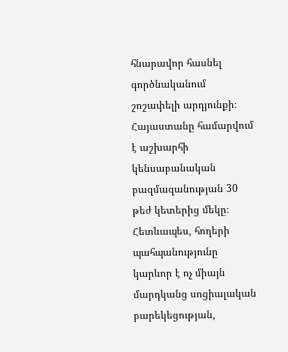հնարավոր հասնել գործնականում շոշափելի արդյունքի։ Հայաստանը համարվում է աշխարհի կենսաբանական բազմազանության 30 թեժ կետերից մեկը։ Հետևապես, հողերի պահպանությունը կարևոր է ոչ միայն մարդկանց սոցիալական բարեկեցության,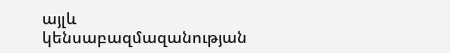այլև կենսաբազմազանության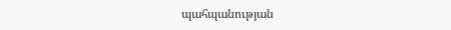պահպանության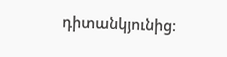դիտանկյունից։